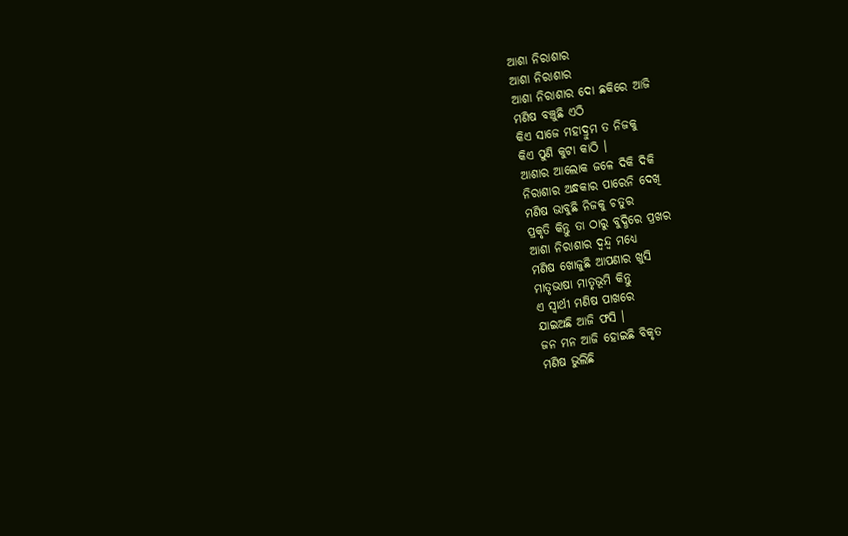ଆଶା ନିରାଶାର
ଆଶା ନିରାଶାର
ଆଶା ନିରାଶାର ଦୋ ଛକିରେ ଆଜି
ମଣିଷ ବଞ୍ଚୁଛି ଏଠି
କିଏ ସାଜେ ମହାଦ୍ରୁମ ତ ନିଜକୁ
କିଏ ପୁଣି କୁଟା କାଠି ।
ଆଶାର ଆଲୋକ ଜଳେ ଦିକି ଦିକି
ନିରାଶାର ଅନ୍ଧକାର ପାରେନି ଦେଖି
ମଣିଷ ଭାବୁଛି ନିଜକୁ ଚତୁର
ପ୍ରକୃତି କିନ୍ତୁ ତା ଠାରୁ ବୁଦ୍ଧିରେ ପ୍ରଖର
ଆଶା ନିରାଶାର ଦ୍ଵନ୍ଦ୍ଵ ମଧ୍ୟେ
ମଣିଷ ଖୋଜୁଛି ଆପଣାର ଖୁସି
ମାତୃଭାଷା ମାତୃଭୂମି କିନ୍ତୁ
ଏ ସ୍ଵାର୍ଥୀ ମଣିଷ ପାଖରେ
ଯାଇଅଛି ଆଜି ଫସି ।
ଜନ ମନ ଆଜି ହୋଇଛି ବିକୃତ
ମଣିଷ ଭୁଲିଛି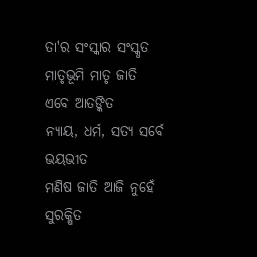ତା'ର ସଂସ୍କାର ସଂସ୍କୃତ
ମାତୃଭୂମି ମାତୃ ଜାତି ଏବେ ଆତଙ୍କିତ
ନ୍ୟାୟ, ଧର୍ମ, ସତ୍ୟ ସର୍ବେ ଭୟଭୀତ
ମଣିଷ ଜାତି ଆଜି ନୁହେଁ ସୁରକ୍ଷିତ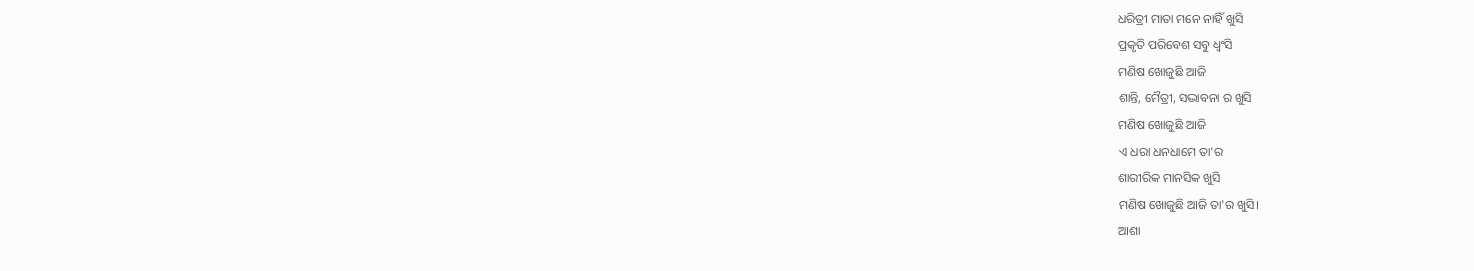ଧରିତ୍ରୀ ମାତା ମନେ ନାହିଁ ଖୁସି
ପ୍ରକୃତି ପରିବେଶ ସବୁ ଧ୍ଵଂସି
ମଣିଷ ଖୋଜୁଛି ଆଜି
ଶାନ୍ତି, ମୈତ୍ରୀ, ସଦ୍ଭାବନା ର ଖୁସି
ମଣିଷ ଖୋଜୁଛି ଆଜି
ଏ ଧରା ଧନଧାମେ ତା'ର
ଶାରୀରିକ ମାନସିକ ଖୁସି
ମଣିଷ ଖୋଜୁଛି ଆଜି ତା'ର ଖୁସି।
ଆଶା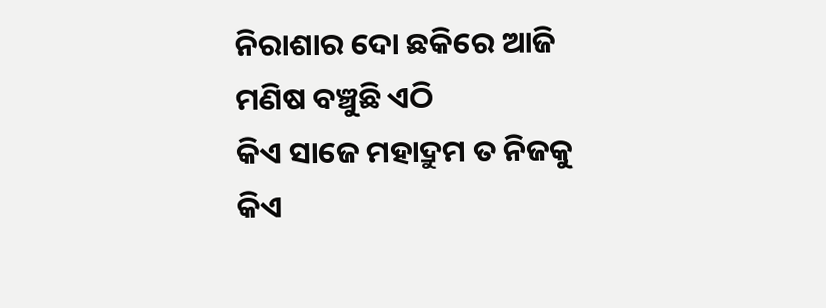ନିରାଶାର ଦୋ ଛକିରେ ଆଜି
ମଣିଷ ବଞ୍ଚୁଛି ଏଠି
କିଏ ସାଜେ ମହାଦ୍ରୁମ ତ ନିଜକୁ
କିଏ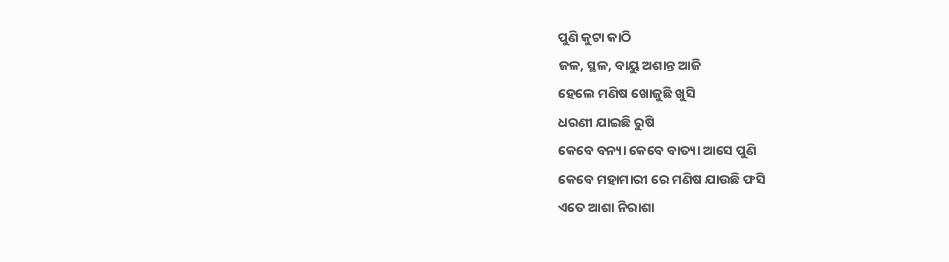ପୁଣି କୁଟା କାଠି
ଜଳ, ସ୍ଥଳ, ବାୟୁ ଅଶାନ୍ତ ଆଜି
ହେଲେ ମଣିଷ ଖୋଜୁଛି ଖୁସି
ଧରଣୀ ଯାଇଛି ରୁଷି
କେବେ ବନ୍ୟା କେବେ ବାତ୍ୟା ଆସେ ପୁଣି
କେବେ ମହାମାରୀ ରେ ମଣିଷ ଯାଉଛି ଫସି
ଏତେ ଆଶା ନିରାଶା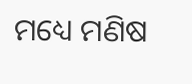ମଧ୍ୟେ ମଣିଷ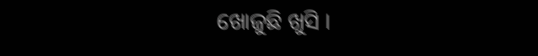ଖୋଜୁଛି ଖୁସି ।